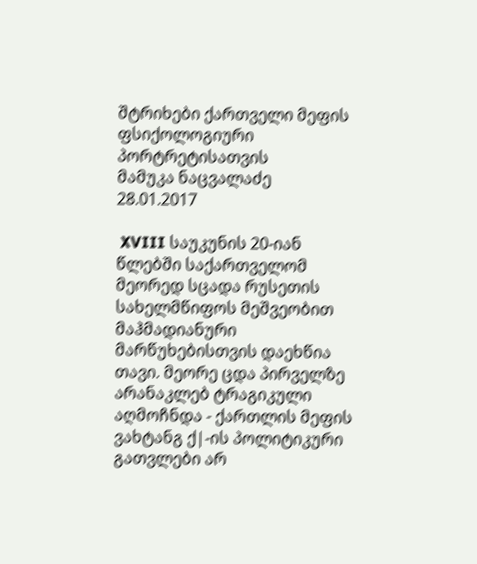შტრიხები ქართველი მეფის ფსიქოლოგიური პორტრეტისათვის
მამუკა ნაცვალაძე
28.01.2017

 XVIII საუკუნის 20-იან წლებში საქართველომ მეორედ სცადა რუსეთის სახელმწიფოს მეშვეობით მაჰმადიანური მარწუხებისთვის დაეხწია თავი. მეორე ცდა პირველზე არანაკლებ ტრაგიკული აღმოჩნდა - ქართლის მეფის ვახტანგ ქ|-ის პოლიტიკური გათვლები არ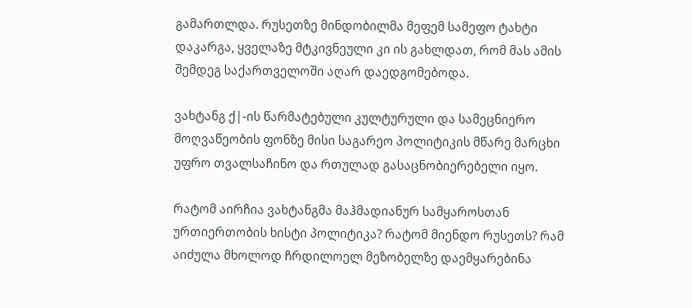გამართლდა. რუსეთზე მინდობილმა მეფემ სამეფო ტახტი დაკარგა, ყველაზე მტკივნეული კი ის გახლდათ, რომ მას ამის შემდეგ საქართველოში აღარ დაედგომებოდა.

ვახტანგ ქ|-ის წარმატებული კულტურული და სამეცნიერო მოღვაწეობის ფონზე მისი საგარეო პოლიტიკის მწარე მარცხი უფრო თვალსაჩინო და რთულად გასაცნობიერებელი იყო.

რატომ აირჩია ვახტანგმა მაჰმადიანურ სამყაროსთან ურთიერთობის ხისტი პოლიტიკა? რატომ მიენდო რუსეთს? რამ აიძულა მხოლოდ ჩრდილოელ მეზობელზე დაემყარებინა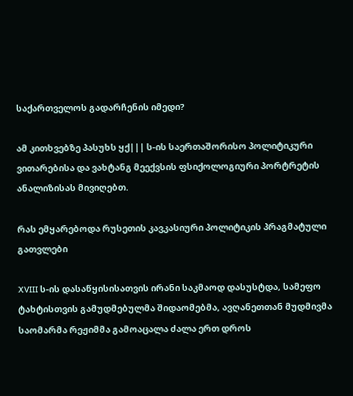საქართველოს გადარჩენის იმედი?

ამ კითხვებზე პასუხს ყქ||| ს-ის საერთაშორისო პოლიტიკური ვითარებისა და ვახტანგ მეექვსის ფსიქოლოგიური პორტრეტის ანალიზისას მივიღებთ.

რას ემყარებოდა რუსეთის კავკასიური პოლიტიკის პრაგმატული გათვლები

XVIII ს-ის დასაწყისისათვის ირანი საკმაოდ დასუსტდა, სამეფო ტახტისთვის გამუდმებულმა შიდაომებმა, ავღანეთთან მუდმივმა საომარმა რეჟიმმა გამოაცალა ძალა ერთ დროს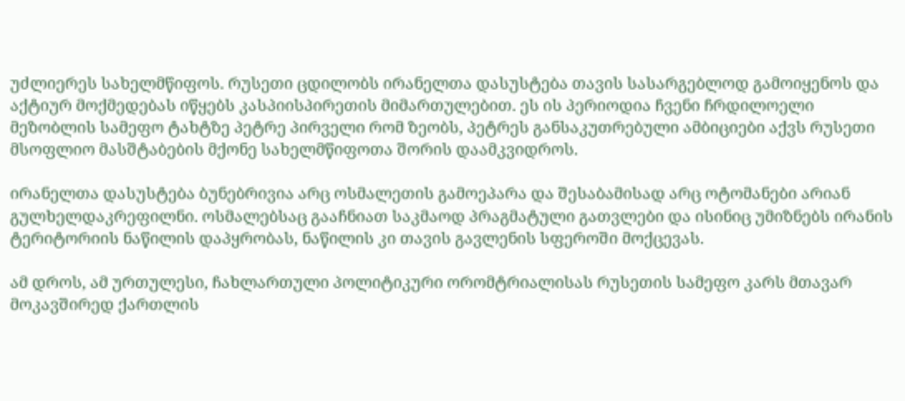უძლიერეს სახელმწიფოს. რუსეთი ცდილობს ირანელთა დასუსტება თავის სასარგებლოდ გამოიყენოს და აქტიურ მოქმედებას იწყებს კასპიისპირეთის მიმართულებით. ეს ის პერიოდია ჩვენი ჩრდილოელი მეზობლის სამეფო ტახტზე პეტრე პირველი რომ ზეობს, პეტრეს განსაკუთრებული ამბიციები აქვს რუსეთი მსოფლიო მასშტაბების მქონე სახელმწიფოთა შორის დაამკვიდროს.

ირანელთა დასუსტება ბუნებრივია არც ოსმალეთის გამოეპარა და შესაბამისად არც ოტომანები არიან გულხელდაკრეფილნი. ოსმალებსაც გააჩნიათ საკმაოდ პრაგმატული გათვლები და ისინიც უმიზნებს ირანის ტერიტორიის ნაწილის დაპყრობას, ნაწილის კი თავის გავლენის სფეროში მოქცევას.

ამ დროს, ამ ურთულესი, ჩახლართული პოლიტიკური ორომტრიალისას რუსეთის სამეფო კარს მთავარ მოკავშირედ ქართლის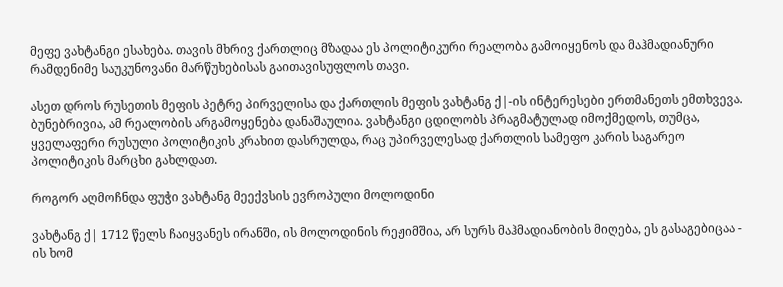მეფე ვახტანგი ესახება. თავის მხრივ ქართლიც მზადაა ეს პოლიტიკური რეალობა გამოიყენოს და მაჰმადიანური რამდენიმე საუკუნოვანი მარწუხებისას გაითავისუფლოს თავი.

ასეთ დროს რუსეთის მეფის პეტრე პირველისა და ქართლის მეფის ვახტანგ ქ|-ის ინტერესები ერთმანეთს ემთხვევა. ბუნებრივია, ამ რეალობის არგამოყენება დანაშაულია. ვახტანგი ცდილობს პრაგმატულად იმოქმედოს, თუმცა, ყველაფერი რუსული პოლიტიკის კრახით დასრულდა, რაც უპირველესად ქართლის სამეფო კარის საგარეო პოლიტიკის მარცხი გახლდათ.

როგორ აღმოჩნდა ფუჭი ვახტანგ მეექვსის ევროპული მოლოდინი

ვახტანგ ქ| 1712 წელს ჩაიყვანეს ირანში, ის მოლოდინის რეჟიმშია, არ სურს მაჰმადიანობის მიღება, ეს გასაგებიცაა - ის ხომ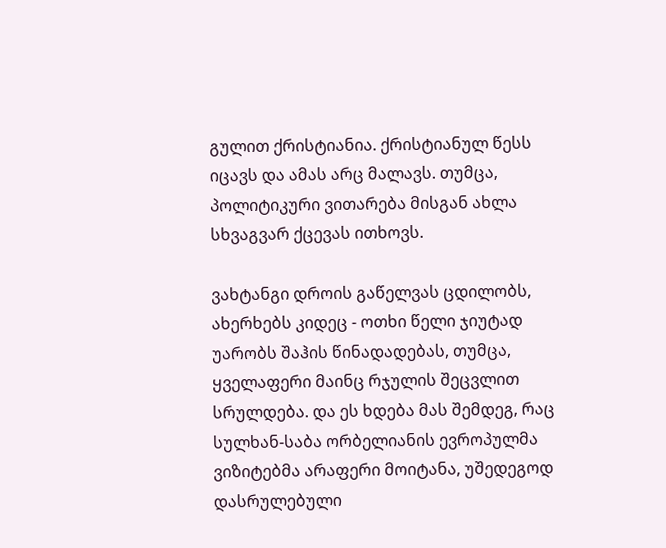გულით ქრისტიანია. ქრისტიანულ წესს იცავს და ამას არც მალავს. თუმცა, პოლიტიკური ვითარება მისგან ახლა სხვაგვარ ქცევას ითხოვს.

ვახტანგი დროის გაწელვას ცდილობს, ახერხებს კიდეც - ოთხი წელი ჯიუტად უარობს შაჰის წინადადებას, თუმცა, ყველაფერი მაინც რჯულის შეცვლით სრულდება. და ეს ხდება მას შემდეგ, რაც სულხან-საბა ორბელიანის ევროპულმა ვიზიტებმა არაფერი მოიტანა, უშედეგოდ დასრულებული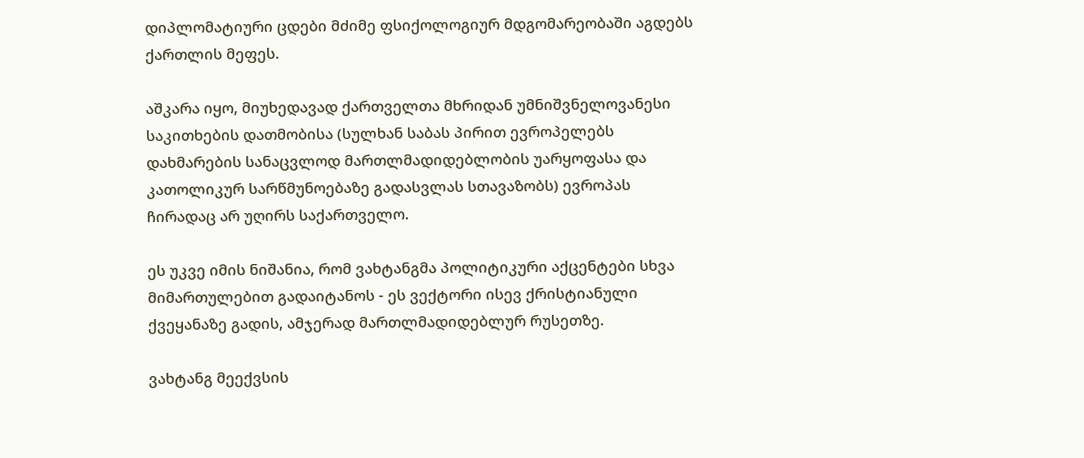დიპლომატიური ცდები მძიმე ფსიქოლოგიურ მდგომარეობაში აგდებს ქართლის მეფეს.

აშკარა იყო, მიუხედავად ქართველთა მხრიდან უმნიშვნელოვანესი საკითხების დათმობისა (სულხან საბას პირით ევროპელებს დახმარების სანაცვლოდ მართლმადიდებლობის უარყოფასა და კათოლიკურ სარწმუნოებაზე გადასვლას სთავაზობს) ევროპას ჩირადაც არ უღირს საქართველო.

ეს უკვე იმის ნიშანია, რომ ვახტანგმა პოლიტიკური აქცენტები სხვა მიმართულებით გადაიტანოს - ეს ვექტორი ისევ ქრისტიანული ქვეყანაზე გადის, ამჯერად მართლმადიდებლურ რუსეთზე.

ვახტანგ მეექვსის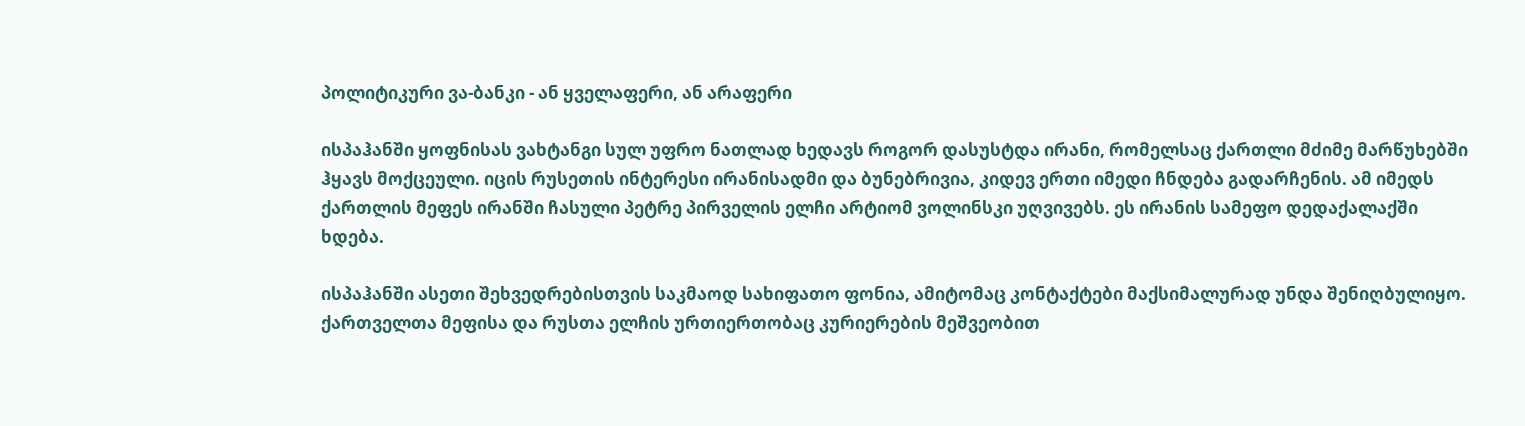პოლიტიკური ვა-ბანკი - ან ყველაფერი, ან არაფერი

ისპაჰანში ყოფნისას ვახტანგი სულ უფრო ნათლად ხედავს როგორ დასუსტდა ირანი, რომელსაც ქართლი მძიმე მარწუხებში ჰყავს მოქცეული. იცის რუსეთის ინტერესი ირანისადმი და ბუნებრივია, კიდევ ერთი იმედი ჩნდება გადარჩენის. ამ იმედს ქართლის მეფეს ირანში ჩასული პეტრე პირველის ელჩი არტიომ ვოლინსკი უღვივებს. ეს ირანის სამეფო დედაქალაქში ხდება.

ისპაჰანში ასეთი შეხვედრებისთვის საკმაოდ სახიფათო ფონია, ამიტომაც კონტაქტები მაქსიმალურად უნდა შენიღბულიყო. ქართველთა მეფისა და რუსთა ელჩის ურთიერთობაც კურიერების მეშვეობით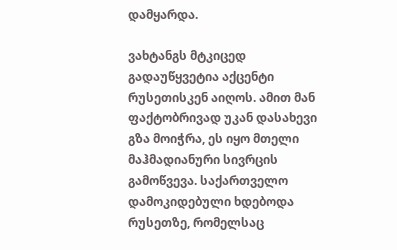დამყარდა.

ვახტანგს მტკიცედ გადაუწყვეტია აქცენტი რუსეთისკენ აიღოს. ამით მან ფაქტობრივად უკან დასახევი გზა მოიჭრა, ეს იყო მთელი მაჰმადიანური სივრცის გამოწვევა. საქართველო დამოკიდებული ხდებოდა რუსეთზე, რომელსაც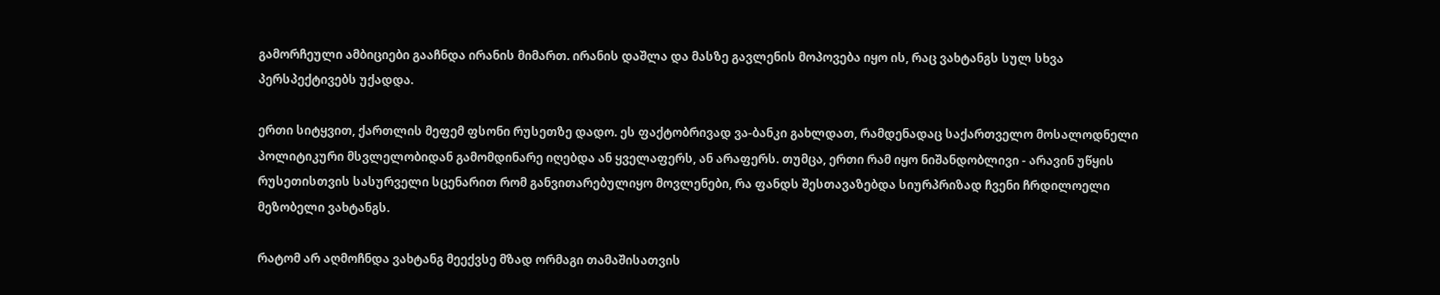გამორჩეული ამბიციები გააჩნდა ირანის მიმართ. ირანის დაშლა და მასზე გავლენის მოპოვება იყო ის, რაც ვახტანგს სულ სხვა პერსპექტივებს უქადდა.

ერთი სიტყვით, ქართლის მეფემ ფსონი რუსეთზე დადო. ეს ფაქტობრივად ვა-ბანკი გახლდათ, რამდენადაც საქართველო მოსალოდნელი პოლიტიკური მსვლელობიდან გამომდინარე იღებდა ან ყველაფერს, ან არაფერს. თუმცა, ერთი რამ იყო ნიშანდობლივი - არავინ უწყის რუსეთისთვის სასურველი სცენარით რომ განვითარებულიყო მოვლენები, რა ფანდს შესთავაზებდა სიურპრიზად ჩვენი ჩრდილოელი მეზობელი ვახტანგს.

რატომ არ აღმოჩნდა ვახტანგ მეექვსე მზად ორმაგი თამაშისათვის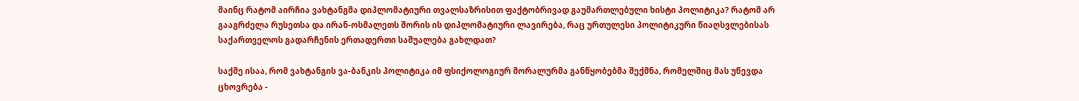მაინც რატომ აირჩია ვახტანგმა დიპლომატიური თვალსაზრისით ფაქტობრივად გაუმართლებული ხისტი პოლიტიკა? რატომ არ გააგრძელა რუსეთსა და ირან-ოსმალეთს შორის ის დიპლომატიური ლავირება, რაც ურთულესი პოლიტიკური წიაღსვლებისას საქართველოს გადარჩენის ერთადერთი საშუალება გახლდათ?

საქმე ისაა, რომ ვახტანგის ვა-ბანკის პოლიტიკა იმ ფსიქოლოგიურ მორალურმა განწყობებმა შექმნა, რომელშიც მას უწევდა ცხოვრება -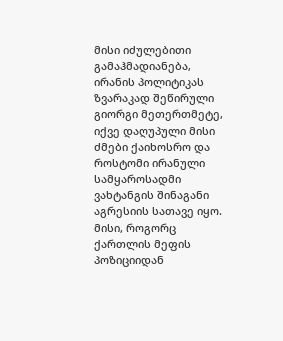მისი იძულებითი გამაჰმადიანება, ირანის პოლიტიკას ზვარაკად შეწირული გიორგი მეთერთმეტე, იქვე დაღუპული მისი ძმები ქაიხოსრო და როსტომი ირანული სამყაროსადმი ვახტანგის შინაგანი აგრესიის სათავე იყო. მისი, როგორც ქართლის მეფის პოზიციიდან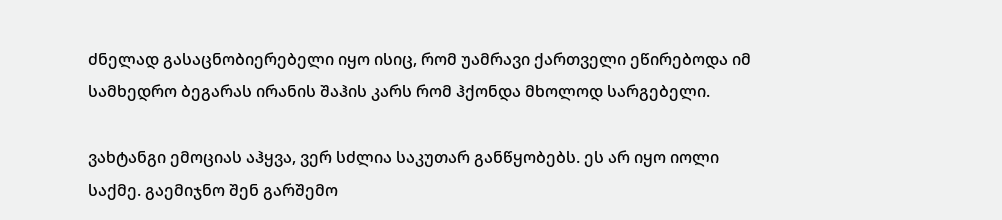ძნელად გასაცნობიერებელი იყო ისიც, რომ უამრავი ქართველი ეწირებოდა იმ სამხედრო ბეგარას ირანის შაჰის კარს რომ ჰქონდა მხოლოდ სარგებელი.

ვახტანგი ემოციას აჰყვა, ვერ სძლია საკუთარ განწყობებს. ეს არ იყო იოლი საქმე. გაემიჯნო შენ გარშემო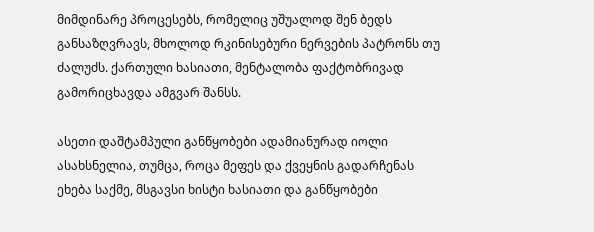მიმდინარე პროცესებს, რომელიც უშუალოდ შენ ბედს განსაზღვრავს, მხოლოდ რკინისებური ნერვების პატრონს თუ ძალუძს. ქართული ხასიათი, მენტალობა ფაქტობრივად გამორიცხავდა ამგვარ შანსს.

ასეთი დაშტამპული განწყობები ადამიანურად იოლი ასახსნელია, თუმცა, როცა მეფეს და ქვეყნის გადარჩენას ეხება საქმე, მსგავსი ხისტი ხასიათი და განწყობები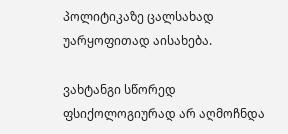პოლიტიკაზე ცალსახად უარყოფითად აისახება.

ვახტანგი სწორედ ფსიქოლოგიურად არ აღმოჩნდა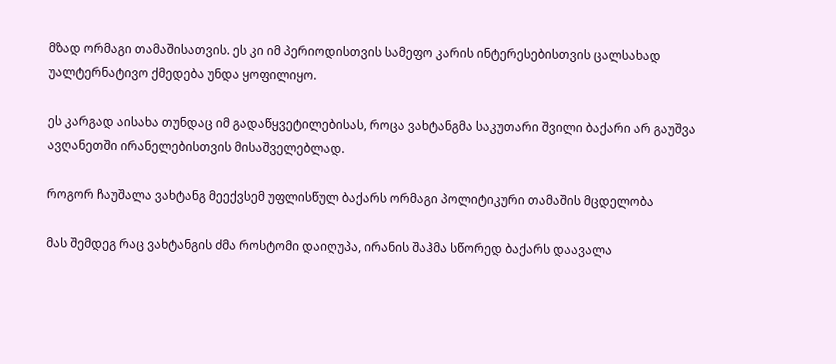მზად ორმაგი თამაშისათვის. ეს კი იმ პერიოდისთვის სამეფო კარის ინტერესებისთვის ცალსახად უალტერნატივო ქმედება უნდა ყოფილიყო.

ეს კარგად აისახა თუნდაც იმ გადაწყვეტილებისას, როცა ვახტანგმა საკუთარი შვილი ბაქარი არ გაუშვა ავღანეთში ირანელებისთვის მისაშველებლად.

როგორ ჩაუშალა ვახტანგ მეექვსემ უფლისწულ ბაქარს ორმაგი პოლიტიკური თამაშის მცდელობა

მას შემდეგ რაც ვახტანგის ძმა როსტომი დაიღუპა, ირანის შაჰმა სწორედ ბაქარს დაავალა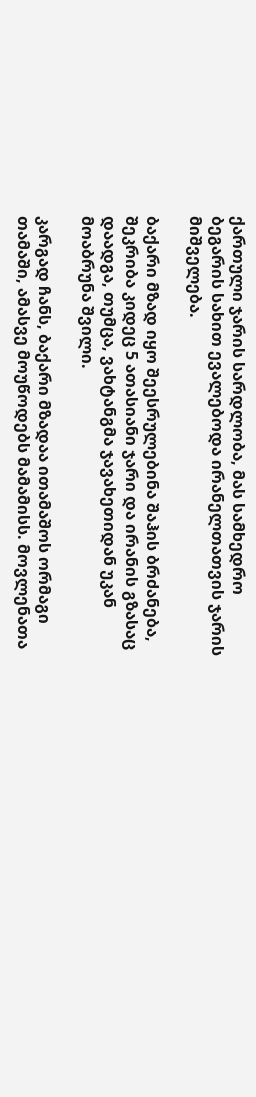ქართული ჯარის სარდლობა, მას სამხედრო ბეგარის სახით ევალებოდა ირანელთათვის ჯარის მიშველება.

ბაქარი მზად იყო შეესრულებინა შაჰის ბრძანება, შეკრიბა კიდეც 5 ათასიანი ჯარი და ირანის გზასაც დაადგა, თუმცა, ვახტანგმა ჯავახეთიდან უკან მოაბრუნა შვილი.

კარგად ჩანს, ბაქარი მზადაა ითამაშოს ორმაგი თამაში, ამასვე მოუწოდებს მამამისს. მოვლენათა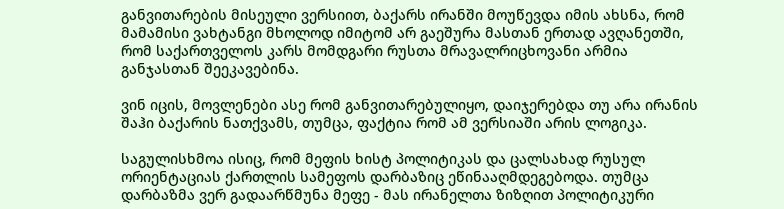განვითარების მისეული ვერსიით, ბაქარს ირანში მოუწევდა იმის ახსნა, რომ მამამისი ვახტანგი მხოლოდ იმიტომ არ გაეშურა მასთან ერთად ავღანეთში, რომ საქართველოს კარს მომდგარი რუსთა მრავალრიცხოვანი არმია განჯასთან შეეკავებინა.

ვინ იცის, მოვლენები ასე რომ განვითარებულიყო, დაიჯერებდა თუ არა ირანის შაჰი ბაქარის ნათქვამს, თუმცა, ფაქტია რომ ამ ვერსიაში არის ლოგიკა.

საგულისხმოა ისიც, რომ მეფის ხისტ პოლიტიკას და ცალსახად რუსულ ორიენტაციას ქართლის სამეფოს დარბაზიც ეწინააღმდეგებოდა. თუმცა დარბაზმა ვერ გადაარწმუნა მეფე - მას ირანელთა ზიზღით პოლიტიკური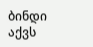ბინდი აქვს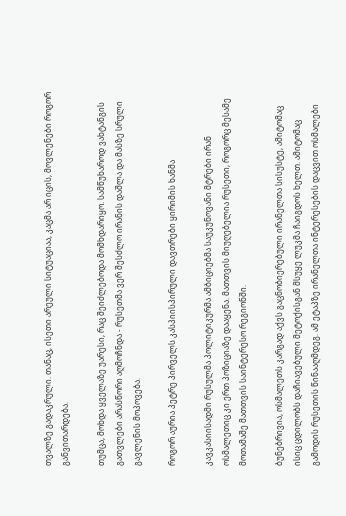თვალზე გადაკრული. თანაც, ისეთი არეული სიტუაციაა, კაცმა არ იცის, მოვლენები როგორ განვითარდება.

თუმცა, მოხდა ყველაზე უარესი, რაც შეიძლებოდა მომხდარიყო. სამწუხაროდ ვახტანგის გათვლები არასწორი აღმოჩნდა - რუსეთმა ვერ შესძლო ირანის დაშლა და მასზე სრული გავლენის მოპოვება.

როგორ აურია პეტრე პირველს კასპიისპირული დავთრები ყირიმის ხანმა

კავკასიისადმი რუსულმა პოლიტიკურმა ამბიციებმა საუკუნოვანი მტრები ირან ოსმალეთიც კი ერთ პოზიციაზე დააყენა. მათთვის მიუღებელია რუსეთი, როგორც მესამე მოთამაშე მათთვის საინტერესო რეგიონში.

ბუნებრივია, ოსმალეთს კარგად აქვს გაცნობიერებული ირანელთა სისუსტე, ამიტომაც ისიც ცდილობს დაჩიავებული მეტოქისგან მსუყე ლუკმა ჩაიგდოს ხელთ. ამიტომაც გამოდის რუსეთის წინააღმდეგ. ამ ეტაპზე ირანელთა ინტერესების დაცვით ოსმალები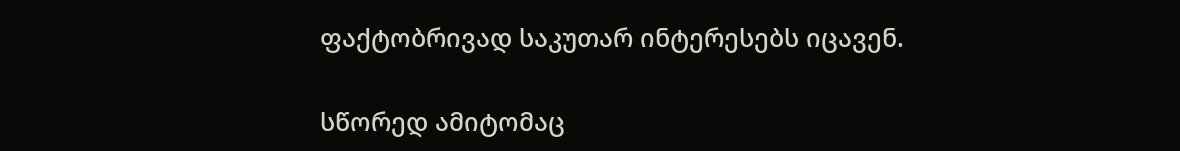ფაქტობრივად საკუთარ ინტერესებს იცავენ.

სწორედ ამიტომაც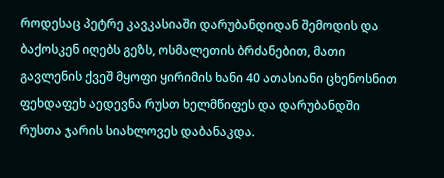როდესაც პეტრე კავკასიაში დარუბანდიდან შემოდის და ბაქოსკენ იღებს გეზს, ოსმალეთის ბრძანებით, მათი გავლენის ქვეშ მყოფი ყირიმის ხანი 40 ათასიანი ცხენოსნით ფეხდაფეხ აედევნა რუსთ ხელმწიფეს და დარუბანდში რუსთა ჯარის სიახლოვეს დაბანაკდა.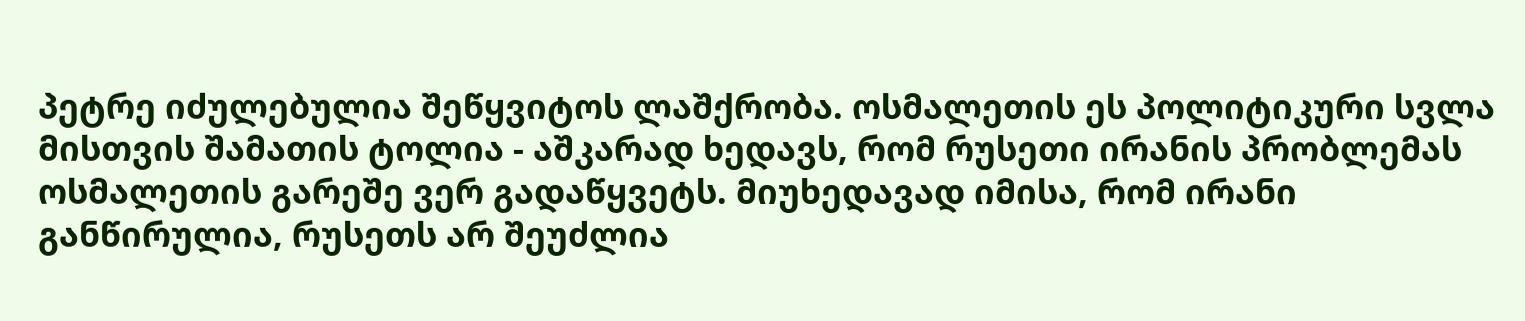პეტრე იძულებულია შეწყვიტოს ლაშქრობა. ოსმალეთის ეს პოლიტიკური სვლა მისთვის შამათის ტოლია - აშკარად ხედავს, რომ რუსეთი ირანის პრობლემას ოსმალეთის გარეშე ვერ გადაწყვეტს. მიუხედავად იმისა, რომ ირანი განწირულია, რუსეთს არ შეუძლია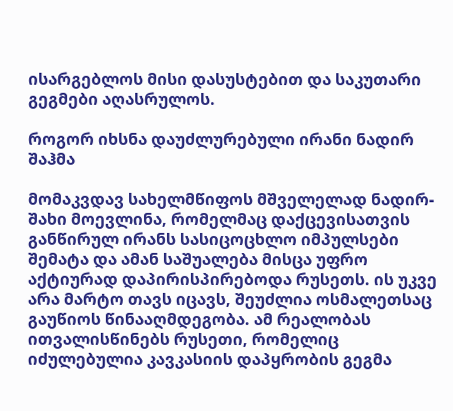ისარგებლოს მისი დასუსტებით და საკუთარი გეგმები აღასრულოს.

როგორ იხსნა დაუძლურებული ირანი ნადირ შაჰმა

მომაკვდავ სახელმწიფოს მშველელად ნადირ-შახი მოევლინა, რომელმაც დაქცევისათვის განწირულ ირანს სასიცოცხლო იმპულსები შემატა და ამან საშუალება მისცა უფრო აქტიურად დაპირისპირებოდა რუსეთს. ის უკვე არა მარტო თავს იცავს, შეუძლია ოსმალეთსაც გაუწიოს წინააღმდეგობა. ამ რეალობას ითვალისწინებს რუსეთი, რომელიც იძულებულია კავკასიის დაპყრობის გეგმა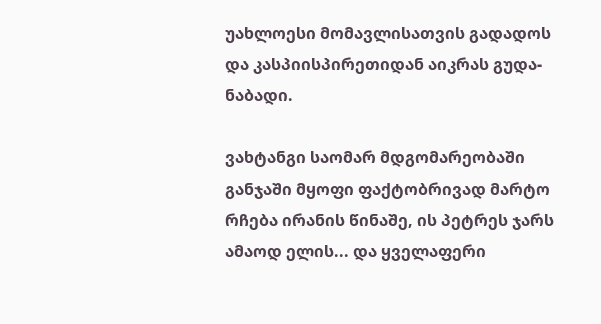უახლოესი მომავლისათვის გადადოს და კასპიისპირეთიდან აიკრას გუდა-ნაბადი.

ვახტანგი საომარ მდგომარეობაში განჯაში მყოფი ფაქტობრივად მარტო რჩება ირანის წინაშე, ის პეტრეს ჯარს ამაოდ ელის... და ყველაფერი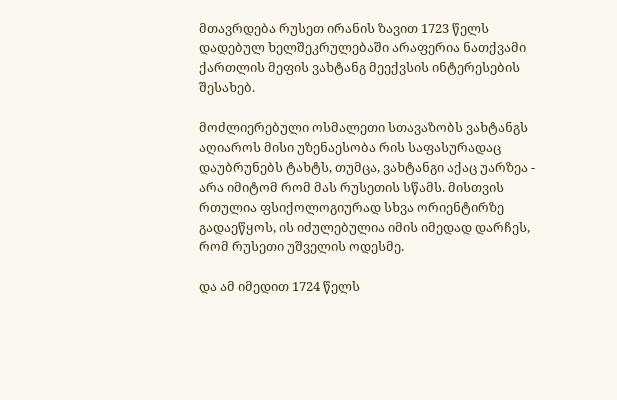მთავრდება რუსეთ ირანის ზავით 1723 წელს დადებულ ხელშეკრულებაში არაფერია ნათქვამი ქართლის მეფის ვახტანგ მეექვსის ინტერესების შესახებ.

მოძლიერებული ოსმალეთი სთავაზობს ვახტანგს აღიაროს მისი უზენაესობა რის საფასურადაც დაუბრუნებს ტახტს, თუმცა, ვახტანგი აქაც უარზეა - არა იმიტომ რომ მას რუსეთის სწამს. მისთვის რთულია ფსიქოლოგიურად სხვა ორიენტირზე გადაეწყოს, ის იძულებულია იმის იმედად დარჩეს, რომ რუსეთი უშველის ოდესმე.

და ამ იმედით 1724 წელს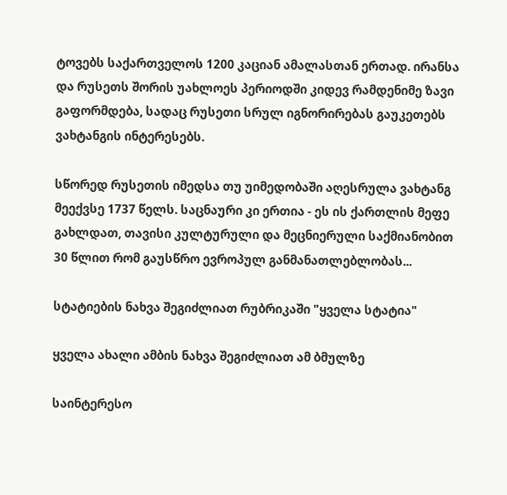ტოვებს საქართველოს 1200 კაციან ამალასთან ერთად. ირანსა და რუსეთს შორის უახლოეს პერიოდში კიდევ რამდენიმე ზავი გაფორმდება, სადაც რუსეთი სრულ იგნორირებას გაუკეთებს ვახტანგის ინტერესებს.

სწორედ რუსეთის იმედსა თუ უიმედობაში აღესრულა ვახტანგ მეექვსე 1737 წელს. საცნაური კი ერთია - ეს ის ქართლის მეფე გახლდათ, თავისი კულტურული და მეცნიერული საქმიანობით 30 წლით რომ გაუსწრო ევროპულ განმანათლებლობას...

სტატიების ნახვა შეგიძლიათ რუბრიკაში "ყველა სტატია"

ყველა ახალი ამბის ნახვა შეგიძლიათ ამ ბმულზე

საინტერესო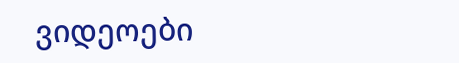ვიდეოები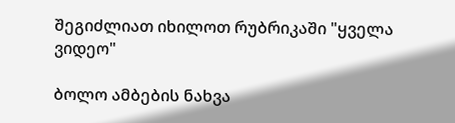შეგიძლიათ იხილოთ რუბრიკაში "ყველა ვიდეო"

ბოლო ამბების ნახვა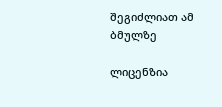შეგიძლიათ ამ ბმულზე

ლიცენზია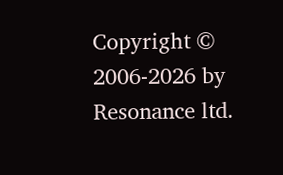Copyright © 2006-2026 by Resonance ltd.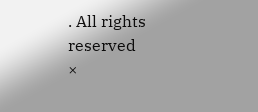. All rights reserved
×